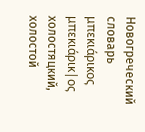Новогреческий словарь
μπεκιάρικος
μπεκιάρικ|ος
холостяцкий, холостой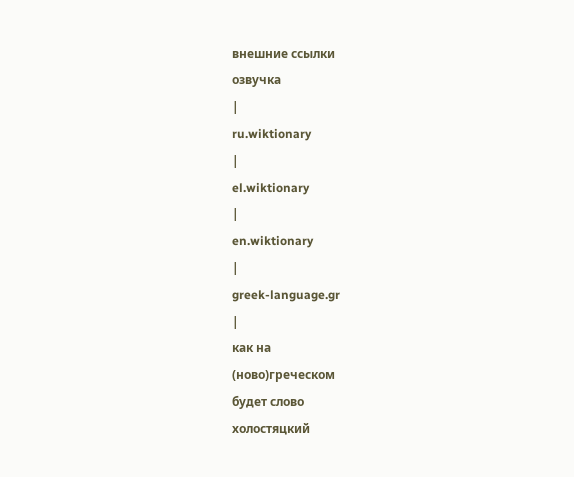внешние ссылки
озвучка
|
ru.wiktionary
|
el.wiktionary
|
en.wiktionary
|
greek-language.gr
|
как на
(ново)греческом
будет слово
холостяцкий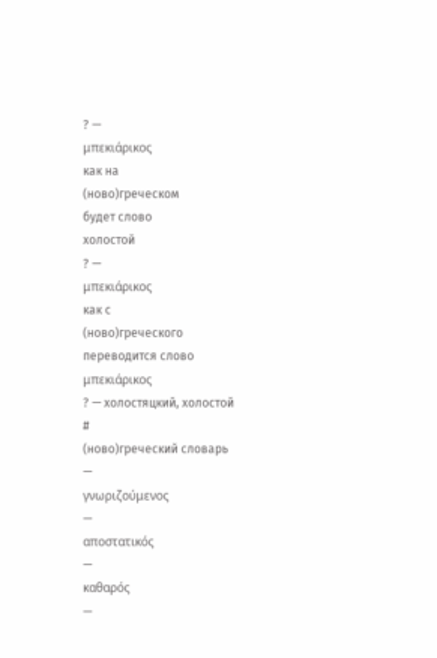? —
μπεκιάρικος
как на
(ново)греческом
будет слово
холостой
? —
μπεκιάρικος
как с
(ново)греческого
переводится слово
μπεκιάρικος
? — холостяцкий, холостой
#
(ново)греческий словарь
—
γνωριζούμενος
—
αποστατικός
—
καθαρός
—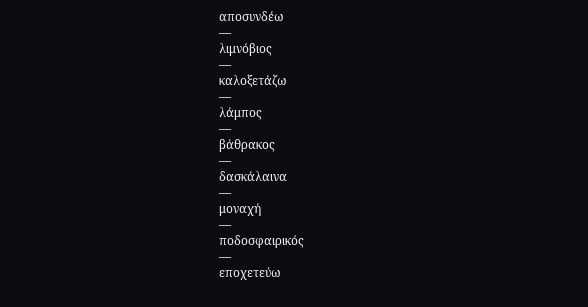αποσυνδέω
—
λιμνόβιος
—
καλοξετάζω
—
λάμπος
—
βάθρακος
—
δασκάλαινα
—
μοναχή
—
ποδοσφαιρικός
—
εποχετεύω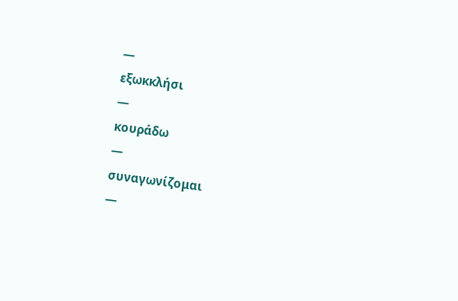—
εξωκκλήσι
—
κουράδω
—
συναγωνίζομαι
—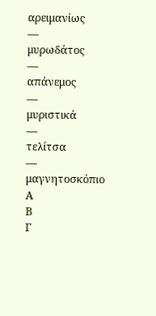αρειμανίως
—
μυρωδάτος
—
απάνεμος
—
μυριστικά
—
τελίτσα
—
μαγνητοσκόπιο
Α
Β
Γ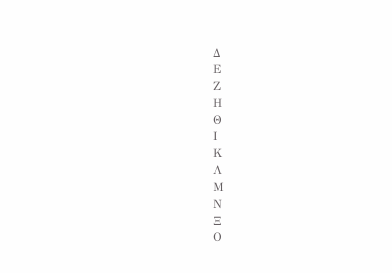Δ
Ε
Ζ
Η
Θ
Ι
Κ
Λ
Μ
Ν
Ξ
Ο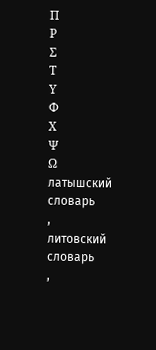Π
Ρ
Σ
Τ
Υ
Φ
Χ
Ψ
Ω
латышский словарь
,
литовский словарь
,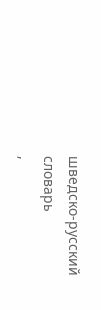шведско-русский словарь
,